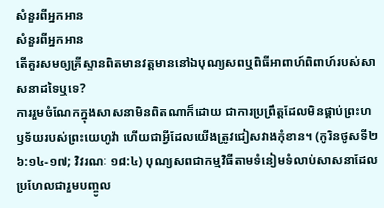សំនួរពីអ្នកអាន
សំនួរពីអ្នកអាន
តើគួរសមឲ្យគ្រីស្ទានពិតមានវត្តមាននៅឯបុណ្យសពឬពិធីអាពាហ៍ពិពាហ៍របស់សាសនាដទៃឬទេ?
ការរួមចំណែកក្នុងសាសនាមិនពិតណាក៏ដោយ ជាការប្រព្រឹត្តដែលមិនផ្គាប់ព្រះហឫទ័យរបស់ព្រះយេហូវ៉ា ហើយជាអ្វីដែលយើងត្រូវជៀសវាងកុំខាន។ (កូរិនថូសទី២ ៦:១៤-១៧; វិវរណៈ ១៨:៤) បុណ្យសពជាកម្មវិធីតាមទំនៀមទំលាប់សាសនាដែលប្រហែលជារួមបញ្ចូល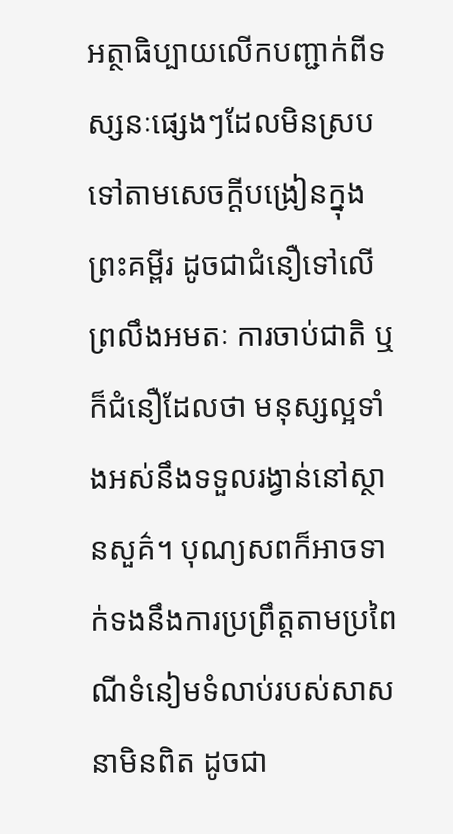អត្ថាធិប្បាយលើកបញ្ជាក់ពីទស្សនៈផ្សេងៗដែលមិនស្របទៅតាមសេចក្ដីបង្រៀនក្នុងព្រះគម្ពីរ ដូចជាជំនឿទៅលើព្រលឹងអមតៈ ការចាប់ជាតិ ឬក៏ជំនឿដែលថា មនុស្សល្អទាំងអស់នឹងទទួលរង្វាន់នៅស្ថានសួគ៌។ បុណ្យសពក៏អាចទាក់ទងនឹងការប្រព្រឹត្តតាមប្រពៃណីទំនៀមទំលាប់របស់សាសនាមិនពិត ដូចជា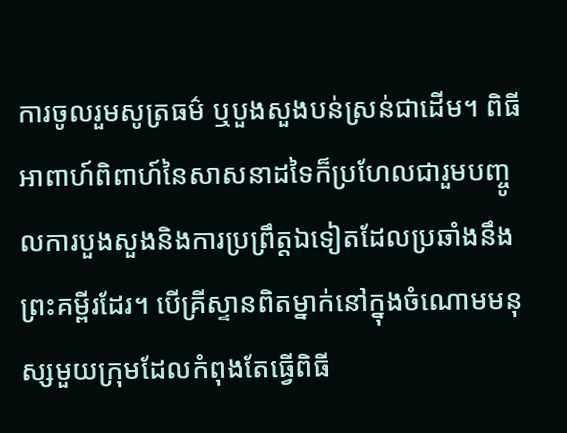ការចូលរួមសូត្រធម៌ ឬបួងសួងបន់ស្រន់ជាដើម។ ពិធីអាពាហ៍ពិពាហ៍នៃសាសនាដទៃក៏ប្រហែលជារួមបញ្ចូលការបួងសួងនិងការប្រព្រឹត្តឯទៀតដែលប្រឆាំងនឹងព្រះគម្ពីរដែរ។ បើគ្រីស្ទានពិតម្នាក់នៅក្នុងចំណោមមនុស្សមួយក្រុមដែលកំពុងតែធ្វើពិធី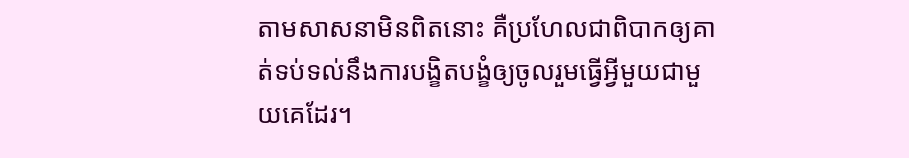តាមសាសនាមិនពិតនោះ គឺប្រហែលជាពិបាកឲ្យគាត់ទប់ទល់នឹងការបង្ខិតបង្ខំឲ្យចូលរួមធ្វើអ្វីមួយជាមួយគេដែរ។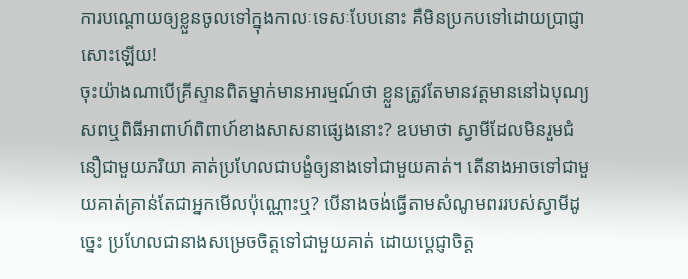ការបណ្ដោយឲ្យខ្លួនចូលទៅក្នុងកាលៈទេសៈបែបនោះ គឺមិនប្រកបទៅដោយប្រាជ្ញាសោះឡើយ!
ចុះយ៉ាងណាបើគ្រីស្ទានពិតម្នាក់មានអារម្មណ៍ថា ខ្លួនត្រូវតែមានវត្តមាននៅឯបុណ្យសពឬពិធីអាពាហ៍ពិពាហ៍ខាងសាសនាផ្សេងនោះ? ឧបមាថា ស្វាមីដែលមិនរួមជំនឿជាមួយភរិយា គាត់ប្រហែលជាបង្ខំឲ្យនាងទៅជាមួយគាត់។ តើនាងអាចទៅជាមួយគាត់គ្រាន់តែជាអ្នកមើលប៉ុណ្ណោះឬ? បើនាងចង់ធ្វើតាមសំណូមពររបស់ស្វាមីដូច្នេះ ប្រហែលជានាងសម្រេចចិត្តទៅជាមួយគាត់ ដោយប្ដេជ្ញាចិត្ត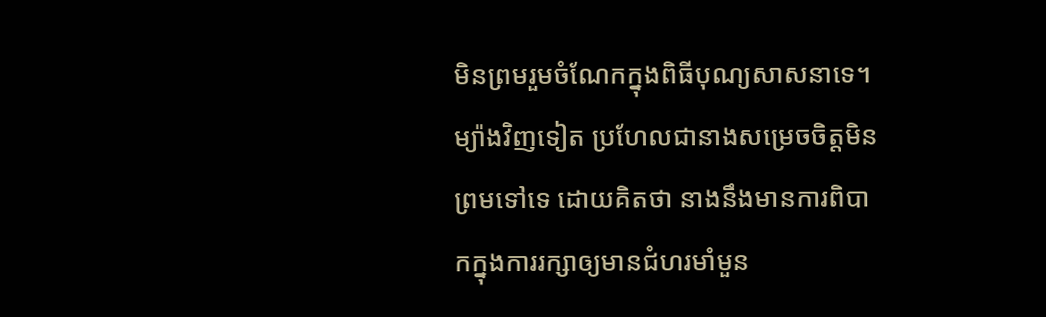មិនព្រមរួមចំណែកក្នុងពិធីបុណ្យសាសនាទេ។ ម្យ៉ាងវិញទៀត ប្រហែលជានាងសម្រេចចិត្តមិនព្រមទៅទេ ដោយគិតថា នាងនឹងមានការពិបាកក្នុងការរក្សាឲ្យមានជំហរមាំមួន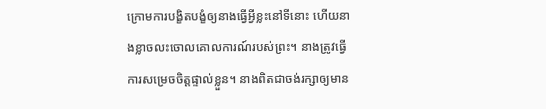ក្រោមការបង្ខិតបង្ខំឲ្យនាងធ្វើអ្វីខ្លះនៅទីនោះ ហើយនាងខ្លាចលះចោលគោលការណ៍របស់ព្រះ។ នាងត្រូវធ្វើការសម្រេចចិត្តផ្ទាល់ខ្លួន។ នាងពិតជាចង់រក្សាឲ្យមាន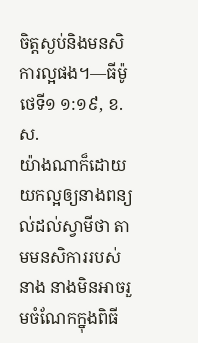ចិត្តស្ងប់និងមនសិការល្អផង។—ធីម៉ូថេទី១ ១:១៩, ខ.ស.
យ៉ាងណាក៏ដោយ យកល្អឲ្យនាងពន្យល់ដល់ស្វាមីថា តាមមនសិការរបស់នាង នាងមិនអាចរួមចំណែកក្នុងពិធី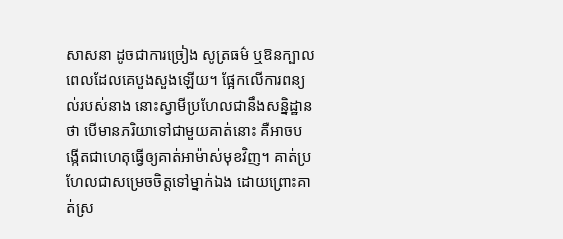សាសនា ដូចជាការច្រៀង សូត្រធម៌ ឬឱនក្បាលពេលដែលគេបួងសួងឡើយ។ ផ្អែកលើការពន្យល់របស់នាង នោះស្វាមីប្រហែលជានឹងសន្និដ្ឋានថា បើមានភរិយាទៅជាមួយគាត់នោះ គឺអាចបង្កើតជាហេតុធ្វើឲ្យគាត់អាម៉ាស់មុខវិញ។ គាត់ប្រហែលជាសម្រេចចិត្តទៅម្នាក់ឯង ដោយព្រោះគាត់ស្រ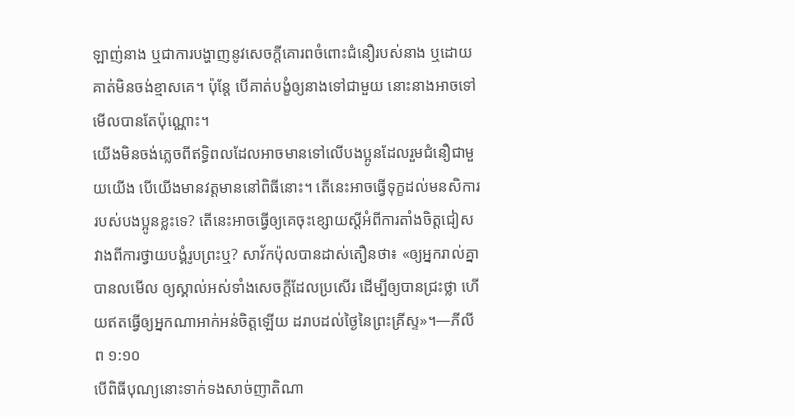ឡាញ់នាង ឬជាការបង្ហាញនូវសេចក្ដីគោរពចំពោះជំនឿរបស់នាង ឬដោយគាត់មិនចង់ខ្មាសគេ។ ប៉ុន្តែ បើគាត់បង្ខំឲ្យនាងទៅជាមួយ នោះនាងអាចទៅមើលបានតែប៉ុណ្ណោះ។
យើងមិនចង់ភ្លេចពីឥទ្ធិពលដែលអាចមានទៅលើបងប្អូនដែលរួមជំនឿជាមួយយើង បើយើងមានវត្តមាននៅពិធីនោះ។ តើនេះអាចធ្វើទុក្ខដល់មនសិការរបស់បងប្អូនខ្លះទេ? តើនេះអាចធ្វើឲ្យគេចុះខ្សោយស្តីអំពីការតាំងចិត្តជៀសវាងពីការថ្វាយបង្គំរូបព្រះឬ? សាវ័កប៉ុលបានដាស់តឿនថា៖ «ឲ្យអ្នករាល់គ្នាបានលមើល ឲ្យស្គាល់អស់ទាំងសេចក្ដីដែលប្រសើរ ដើម្បីឲ្យបានជ្រះថ្លា ហើយឥតធ្វើឲ្យអ្នកណាអាក់អន់ចិត្តឡើយ ដរាបដល់ថ្ងៃនៃព្រះគ្រីស្ទ»។—ភីលីព ១:១០
បើពិធីបុណ្យនោះទាក់ទងសាច់ញាតិណា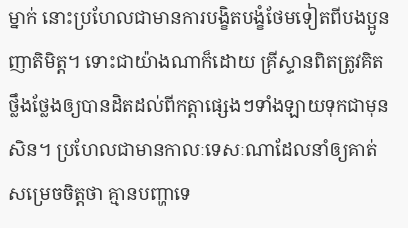ម្នាក់ នោះប្រហែលជាមានការបង្ខិតបង្ខំថែមទៀតពីបងប្អូនញាតិមិត្ត។ ទោះជាយ៉ាងណាក៏ដោយ គ្រីស្ទានពិតត្រូវគិតថ្លឹងថ្លែងឲ្យបានដិតដល់ពីកត្ដាផ្សេងៗទាំងឡាយទុកជាមុនសិន។ ប្រហែលជាមានកាលៈទេសៈណាដែលនាំឲ្យគាត់សម្រេចចិត្តថា គ្មានបញ្ហាទេ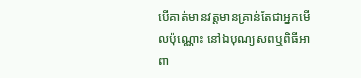បើគាត់មានវត្តមានគ្រាន់តែជាអ្នកមើលប៉ុណ្ណោះ នៅឯបុណ្យសពឬពិធីអាពា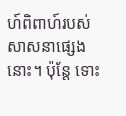ហ៍ពិពាហ៍របស់សាសនាផ្សេងនោះ។ ប៉ុន្តែ ទោះ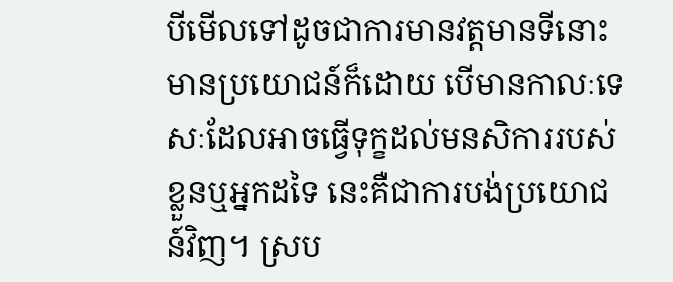បីមើលទៅដូចជាការមានវត្តមានទីនោះមានប្រយោជន៍ក៏ដោយ បើមានកាលៈទេសៈដែលអាចធ្វើទុក្ខដល់មនសិការរបស់ខ្លួនឬអ្នកដទៃ នេះគឺជាការបង់ប្រយោជន៍វិញ។ ស្រប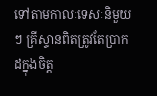ទៅតាមកាលៈទេសៈនិមួយៗ គ្រីស្ទានពិតត្រូវតែប្រាកដក្នុងចិត្ត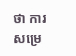ថា ការសម្រេ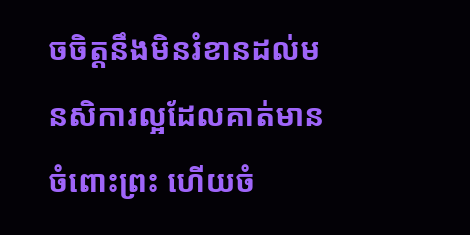ចចិត្តនឹងមិនរំខានដល់មនសិការល្អដែលគាត់មានចំពោះព្រះ ហើយចំ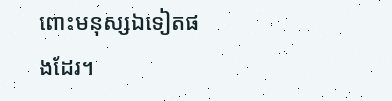ពោះមនុស្សឯទៀតផងដែរ។